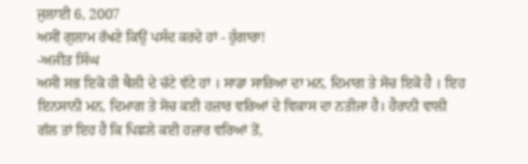ਜੁਲਾਈ 6, 2007
ਅਸੀਂ ਗੁਲਾਮ ਰੱਖਣੇ ਕਿਉਂ ਪਸੰਦ ਕਰਦੇ ਹਾਂ - ਹੁੰਗਾਰਾ!
-ਅਜੀਤ ਸਿੰਘ
ਅਸੀ ਸਭ ਇਕੋ ਹੀ ਥੈਲੀ ਦੇ ਚੱਟੇ ਵੱਟੇ ਹਾਂ । ਸਾਡਾ ਸਾਰਿਆ ਦਾ ਮਨ, ਦਿਮਾਗ ਤੇ ਸੋਚ ਇਕੋ ਹੈ । ਇਹ ਇਨਸਾਨੀ ਮਨ, ਦਿਮਾਗ ਤੇ ਸੋਚ ਕਈ ਹਜ਼ਾਰ ਵਰਿਆਂ ਦੇ ਵਿਕਾਸ ਦਾ ਨਤੀਜਾ ਹੈ। ਹੈਰਾਨੀ ਵਾਲੀ ਗੱਲ ਤਾਂ ਇਹ ਹੈ ਕਿ ਪਿਛਲੇ ਕਈ ਹਜ਼ਾਰ ਵਰਿਆਂ ਤੋਂ,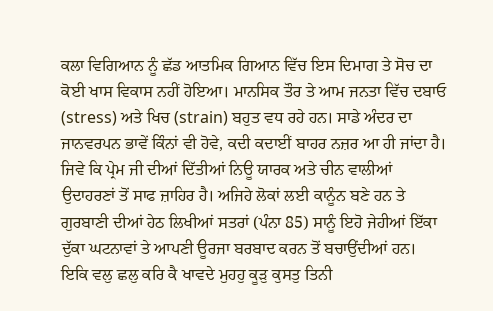ਕਲਾ ਵਿਗਿਆਨ ਨੂੰ ਛੱਡ ਆਤਮਿਕ ਗਿਆਨ ਵਿੱਚ ਇਸ ਦਿਮਾਗ ਤੇ ਸੋਚ ਦਾ ਕੋਈ ਖਾਸ ਵਿਕਾਸ ਨਹੀਂ ਹੋਇਆ। ਮਾਨਸਿਕ ਤੌਰ ਤੇ ਆਮ ਜਨਤਾ ਵਿੱਚ ਦਬਾਓ (stress) ਅਤੇ ਖਿਚ (strain) ਬਹੁਤ ਵਧ ਰਹੇ ਹਨ। ਸਾਡੇ ਅੰਦਰ ਦਾ ਜਾਨਵਰਪਨ ਭਾਵੇਂ ਕਿੰਨਾਂ ਵੀ ਹੋਵੇ, ਕਦੀ ਕਦਾਈਂ ਬਾਹਰ ਨਜ਼ਰ ਆ ਹੀ ਜਾਂਦਾ ਹੈ। ਜਿਵੇ ਕਿ ਪ੍ਰੇਮ ਜੀ ਦੀਆਂ ਦਿੱਤੀਆਂ ਨਿਊ ਯਾਰਕ ਅਤੇ ਚੀਨ ਵਾਲੀਆਂ ਉਦਾਹਰਣਾਂ ਤੋਂ ਸਾਫ ਜ਼ਾਹਿਰ ਹੈ। ਅਜਿਹੇ ਲੋਕਾਂ ਲਈ ਕਾਨੂੰਨ ਬਣੇ ਹਨ ਤੇ ਗੁਰਬਾਣੀ ਦੀਆਂ ਹੇਠ ਲਿਖੀਆਂ ਸਤਰਾਂ (ਪੰਨਾ 85) ਸਾਨੂੰ ਇਹੋ ਜੇਹੀਆਂ ਇੱਕਾ ਦੁੱਕਾ ਘਟਨਾਵਾਂ ਤੇ ਆਪਣੀ ਊਰਜਾ ਬਰਬਾਦ ਕਰਨ ਤੋਂ ਬਚਾਉਂਦੀਆਂ ਹਨ।
ਇਕਿ ਵਲੁ ਛਲੁ ਕਰਿ ਕੈ ਖਾਵਦੇ ਮੁਹਹੁ ਕੂੜੁ ਕੁਸਤੁ ਤਿਨੀ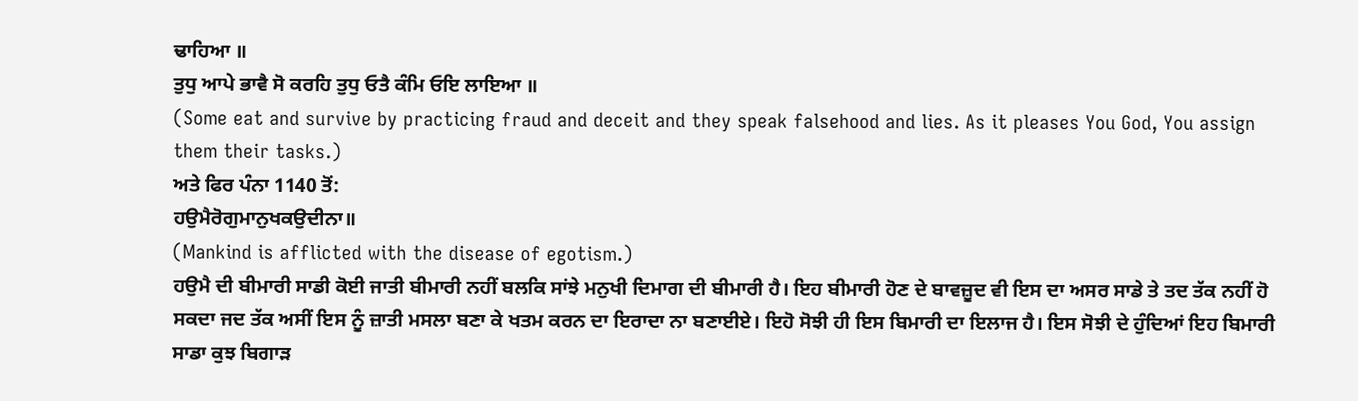ਢਾਹਿਆ ॥
ਤੁਧੁ ਆਪੇ ਭਾਵੈ ਸੋ ਕਰਹਿ ਤੁਧੁ ਓਤੈ ਕੰਮਿ ਓਇ ਲਾਇਆ ॥
(Some eat and survive by practicing fraud and deceit and they speak falsehood and lies. As it pleases You God, You assign them their tasks.)
ਅਤੇ ਫਿਰ ਪੰਨਾ 1140 ਤੋਂ:
ਹਉਮੈਰੋਗੁਮਾਨੁਖਕਉਦੀਨਾ॥
(Mankind is afflicted with the disease of egotism.)
ਹਉਮੈ ਦੀ ਬੀਮਾਰੀ ਸਾਡੀ ਕੋਈ ਜਾਤੀ ਬੀਮਾਰੀ ਨਹੀਂ ਬਲਕਿ ਸਾਂਝੇ ਮਨੁਖੀ ਦਿਮਾਗ ਦੀ ਬੀਮਾਰੀ ਹੈ। ਇਹ ਬੀਮਾਰੀ ਹੋਣ ਦੇ ਬਾਵਜ਼ੂਦ ਵੀ ਇਸ ਦਾ ਅਸਰ ਸਾਡੇ ਤੇ ਤਦ ਤੱਕ ਨਹੀਂ ਹੋ ਸਕਦਾ ਜਦ ਤੱਕ ਅਸੀਂ ਇਸ ਨੂੰ ਜ਼ਾਤੀ ਮਸਲਾ ਬਣਾ ਕੇ ਖਤਮ ਕਰਨ ਦਾ ਇਰਾਦਾ ਨਾ ਬਣਾਈਏ। ਇਹੋ ਸੋਝੀ ਹੀ ਇਸ ਬਿਮਾਰੀ ਦਾ ਇਲਾਜ ਹੈ। ਇਸ ਸੋਝੀ ਦੇ ਹੁੰਦਿਆਂ ਇਹ ਬਿਮਾਰੀ ਸਾਡਾ ਕੁਝ ਬਿਗਾੜ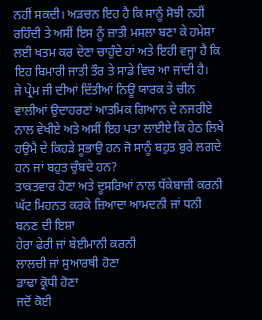ਨਹੀਂ ਸਕਦੀ। ਅੜਚਨ ਇਹ ਹੈ ਕਿ ਸਾਨੂੰ ਸੋਝੀ ਨਹੀਂ ਰਹਿੰਦੀ ਤੇ ਅਸੀਂ ਇਸ ਨੂੰ ਜ਼ਾਤੀ ਮਸਲਾ ਬਣਾ ਕੇ ਹਮੇਸ਼ਾ ਲਈ ਖਤਮ ਕਰ ਦੇਣਾ ਚਾਹੁੰਦੇ ਹਾਂ ਅਤੇ ਇਹੀ ਵਜ੍ਹਾ ਹੈ ਕਿ ਇਹ ਬਿਮਾਰੀ ਜਾਤੀ ਤੌਰ ਤੇ ਸਾਡੇ ਵਿਚ ਆ ਜਾਂਦੀ ਹੈ।
ਜੇ ਪ੍ਰੇਮ ਜੀ ਦੀਆਂ ਦਿੱਤੀਆਂ ਨਿਊ ਯਾਰਕ ਤੇ ਚੀਨ ਵਾਲੀਆਂ ਉਦਾਹਰਣਾਂ ਆਤਮਿਕ ਗਿਆਨ ਦੇ ਨਜਰੀਏ ਨਾਲ ਵੇਖੀਏ ਅਤੇ ਅਸੀਂ ਇਹ ਪਤਾ ਲਾਈਏ ਕਿ ਹੇਠ ਲਿਖੇ ਹਉਮੈ ਦੇ ਕਿਹੜੇ ਸੂਭਾਉ ਹਨ ਜੋ ਸਾਨੂੰ ਬਹੁਤ ਬੁਰੇ ਲਗਦੇ ਹਨ ਜਾਂ ਬਹੁਤ ਚੁੰਬਦੇ ਹਨ?
ਤਾਕਤਵਾਰ ਹੋਣਾ ਅਤੇ ਦੂਸਰਿਆਂ ਨਾਲ ਧੱਕੇਬਾਜ਼ੀ ਕਰਨੀ
ਘੱਟ ਮਿਹਨਤ ਕਰਕੇ ਜ਼ਿਆਦਾ ਆਮਦਨੀ ਜਾਂ ਧਨੀ ਬਨਣ ਦੀ ਇਸ਼ਾ
ਹੇਰਾ ਫੇਰੀ ਜਾਂ ਬੇਈਮਾਨੀ ਕਰਨੀ
ਲਾਲਚੀ ਜਾਂ ਸੁਆਰਥੀ ਹੋਣਾ
ਡਾਢਾ ਕ੍ਰੋਧੀ ਹੋਣਾ
ਜਦੋਂ ਕੋਈ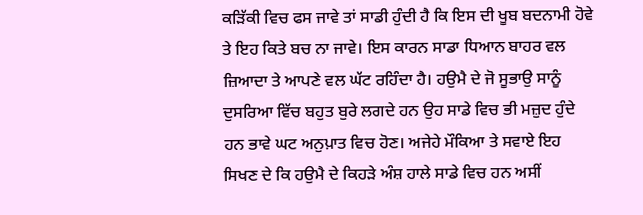ਕੜਿੱਕੀ ਵਿਚ ਫਸ ਜਾਵੇ ਤਾਂ ਸਾਡੀ ਹੁੰਦੀ ਹੈ ਕਿ ਇਸ ਦੀ ਖੂਬ ਬਦਨਾਮੀ ਹੋਵੇ ਤੇ ਇਹ ਕਿਤੇ ਬਚ ਨਾ ਜਾਵੇ। ਇਸ ਕਾਰਨ ਸਾਡਾ ਧਿਆਨ ਬਾਹਰ ਵਲ ਜ਼ਿਆਦਾ ਤੇ ਆਪਣੇ ਵਲ ਘੱਟ ਰਹਿੰਦਾ ਹੈ। ਹਉਮੈ ਦੇ ਜੋ ਸੂਭਾਉ ਸਾਨੂੰ ਦੁਸਰਿਆ ਵਿੱਚ ਬਹੁਤ ਬੁਰੇ ਲਗਦੇ ਹਨ ਉਹ ਸਾਡੇ ਵਿਚ ਭੀ ਮਜ਼ੁਦ ਹੁੰਦੇ ਹਨ ਭਾਵੇ ਘਟ ਅਨੁਪ਼ਾਤ ਵਿਚ ਹੋਣ। ਅਜੇਹੇ ਮੌਕਿਆ ਤੇ ਸਵਾਏ ਇਹ ਸਿਖਣ ਦੇ ਕਿ ਹਉਮੈ ਦੇ ਕਿਹੜੇ ਅੰਸ਼ ਹਾਲੇ ਸਾਡੇ ਵਿਚ ਹਨ ਅਸੀਂ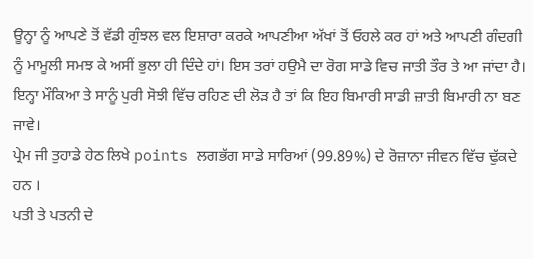ਊਨ੍ਹਾ ਨੂੰ ਆਪਣੇ ਤੋਂ ਵੱਡੀ ਗੁੰਝਲ ਵਲ ਇਸ਼ਾਰਾ ਕਰਕੇ ਆਪਣੀਆ ਅੱਖਾਂ ਤੋਂ ਓਹਲੇ ਕਰ ਹਾਂ ਅਤੇ ਆਪਣੀ ਗੰਦਗੀ ਨੂੰ ਮਾਮੂਲੀ ਸਮਝ ਕੇ ਅਸੀਂ ਭੁਲਾ ਹੀ ਦਿੰਦੇ ਹਾਂ। ਇਸ ਤਰਾਂ ਹਉਮੈ ਦਾ ਰੋਗ ਸਾਡੇ ਵਿਚ ਜਾਤੀ ਤੌਰ ਤੇ ਆ ਜਾਂਦਾ ਹੈ। ਇਨ੍ਹਾ ਮੌਕਿਆ ਤੇ ਸਾਨੂੰ ਪੁਰੀ ਸੋਝੀ ਵਿੱਚ ਰਹਿਣ ਦੀ ਲੋੜ ਹੈ ਤਾਂ ਕਿ ਇਹ ਬਿਮਾਰੀ ਸਾਡੀ ਜ਼ਾਤੀ ਬਿਮਾਰੀ ਨਾ ਬਣ ਜਾਵੇ।
ਪ੍ਰੇਮ ਜੀ ਤੁਹਾਡੇ ਹੇਠ ਲਿਖੇ points ਲਗਭੱਗ ਸਾਡੇ ਸਾਰਿਆਂ (99.89%) ਦੇ ਰੋਜ਼ਾਨਾ ਜੀਵਨ ਵਿੱਚ ਢੁੱਕਦੇ ਹਨ ।
ਪਤੀ ਤੇ ਪਤਨੀ ਦੇ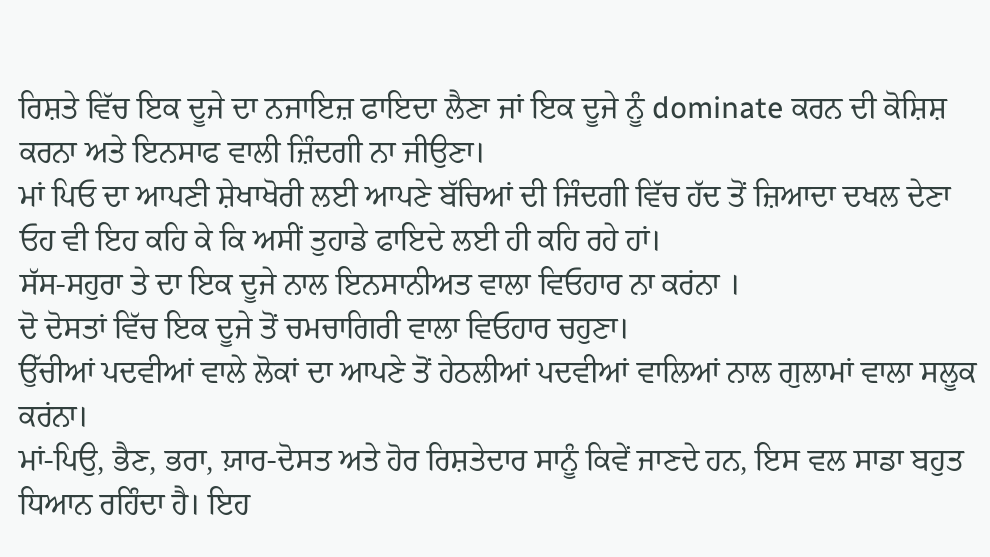ਰਿਸ਼ਤੇ ਵਿੱਚ ਇਕ ਦੂਜੇ ਦਾ ਨਜਾਇਜ਼ ਫਾਇਦਾ ਲੈਣਾ ਜਾਂ ਇਕ ਦੂਜੇ ਨੂੰ dominate ਕਰਨ ਦੀ ਕੋਸ਼ਿਸ਼ ਕਰਨਾ ਅਤੇ ਇਨਸਾਫ ਵਾਲੀ ਜ਼ਿੰਦਗੀ ਨਾ ਜੀਉਣਾ।
ਮਾਂ ਪਿਓ ਦਾ ਆਪਣੀ ਸ਼ੇਖਾਖੋਰੀ ਲਈ ਆਪਣੇ ਬੱਚਿਆਂ ਦੀ ਜਿੰਦਗੀ ਵਿੱਚ ਹੱਦ ਤੋਂ ਜ਼ਿਆਦਾ ਦਖਲ ਦੇਣਾ ਓਹ ਵੀ ਇਹ ਕਹਿ ਕੇ ਕਿ ਅਸੀਂ ਤੁਹਾਡੇ ਫਾਇਦੇ ਲਈ ਹੀ ਕਹਿ ਰਹੇ ਹਾਂ।
ਸੱਸ-ਸਹੁਰਾ ਤੇ ਦਾ ਇਕ ਦੂਜੇ ਨਾਲ ਇਨਸਾਨੀਅਤ ਵਾਲਾ ਵਿਓਹਾਰ ਨਾ ਕਰਂਨਾ ।
ਦੋ ਦੋਸਤਾਂ ਵਿੱਚ ਇਕ ਦੂਜੇ ਤੋਂ ਚਮਚਾਗਿਰੀ ਵਾਲਾ ਵਿਓਹਾਰ ਚਹੁਣਾ।
ਉੱਚੀਆਂ ਪਦਵੀਆਂ ਵਾਲੇ ਲੋਕਾਂ ਦਾ ਆਪਣੇ ਤੋਂ ਹੇਠਲੀਆਂ ਪਦਵੀਆਂ ਵਾਲਿਆਂ ਨਾਲ ਗੁਲਾਮਾਂ ਵਾਲਾ ਸਲੂਕ ਕਰਂਨਾ।
ਮਾਂ-ਪਿਉ, ਭੈਣ, ਭਰਾ, ਯ਼ਾਰ-ਦੋਸਤ ਅਤੇ ਹੋਰ ਰਿਸ਼ਤੇਦਾਰ ਸਾਨੂੰ ਕਿਵੇਂ ਜਾਣਦੇ ਹਨ, ਇਸ ਵਲ ਸਾਡਾ ਬਹੁਤ ਧਿਆਨ ਰਹਿੰਦਾ ਹੈ। ਇਹ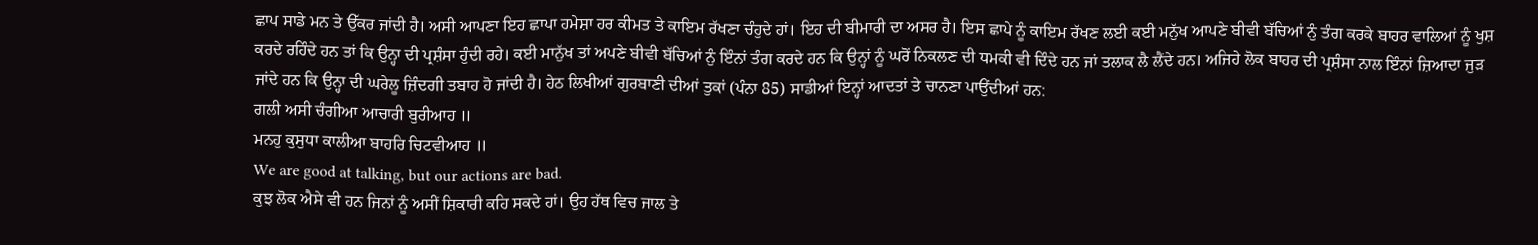ਛਾਪ ਸਾਡੇ ਮਨ ਤੇ ਉੱਕਰ ਜਾਂਦੀ ਹੈ। ਅਸੀ ਆਪਣਾ ਇਹ ਛਾਪਾ ਹਮੇਸ਼ਾ ਹਰ ਕੀਮਤ ਤੇ ਕਾਇਮ ਰੱਖਣਾ ਚੰਹੁਦੇ ਹਾਂ। ਇਹ ਦੀ ਬੀਮਾਰੀ ਦਾ ਅਸਰ ਹੈ। ਇਸ ਛਾਪੇ ਨੂੰ ਕਾਇਮ ਰੱਖਣ ਲਈ ਕਈ ਮਨੁੱਖ ਆਪਣੇ ਬੀਵੀ ਬੱਚਿਆਂ ਨੁੰ ਤੰਗ ਕਰਕੇ ਬਾਹਰ ਵਾਲਿਆਂ ਨੂੰ ਖੁਸ਼ ਕਰਦੇ ਰਹਿੰਦੇ ਹਨ ਤਾਂ ਕਿ ਉਨ੍ਹਾ ਦੀ ਪ੍ਰਸ਼ੰਸਾ ਹੁੰਦੀ ਰਹੇ। ਕਈ ਮਾਨੁੱਖ ਤਾਂ ਅਪਣੇ ਬੀਵੀ ਬੱਚਿਆਂ ਨੁੰ ਇੰਨਾਂ ਤੰਗ ਕਰਦੇ ਹਨ ਕਿ ਉਨ੍ਹਾਂ ਨੂੰ ਘਰੋਂ ਨਿਕਲਣ ਦੀ ਧਮਕੀ ਵੀ ਦਿੰਦੇ ਹਨ ਜਾਂ ਤਲਾਕ ਲੈ ਲੈਂਦੇ ਹਨ। ਅਜਿਹੇ ਲੋਕ ਬਾਹਰ ਦੀ ਪ੍ਰਸ਼ੰਸਾ ਨਾਲ ਇੰਨਾਂ ਜ਼ਿਆਦਾ ਜੁੜ ਜਾਂਦੇ ਹਨ ਕਿ ਉਨ੍ਹਾ ਦੀ ਘਰੇਲੂ ਜ਼ਿੰਦਗੀ ਤਬਾਹ ਹੋ ਜਾਂਦੀ ਹੈ। ਹੇਠ ਲਿਖੀਆਂ ਗੁਰਬਾਣੀ ਦੀਆਂ ਤੁਕਾਂ (ਪੰਨਾ 85) ਸਾਡੀਆਂ ਇਨ੍ਹਾਂ ਆਦਤਾਂ ਤੇ ਚਾਨਣਾ ਪਾਉਂਦੀਆਂ ਹਨ:
ਗਲੀ ਅਸੀ ਚੰਗੀਆ ਆਚਾਰੀ ਬੁਰੀਆਹ ॥
ਮਨਹੁ ਕੁਸੁਧਾ ਕਾਲੀਆ ਬਾਹਰਿ ਚਿਟਵੀਆਹ ॥
We are good at talking, but our actions are bad.
ਕੁਝ ਲੋਕ ਐਸੇ ਵੀ ਹਨ ਜਿਨਾਂ ਨੂੰ ਅਸੀਂ ਸ਼ਿਕਾਰੀ ਕਹਿ ਸਕਦੇ ਹਾਂ। ਉਹ ਹੱਥ ਵਿਚ ਜਾਲ ਤੇ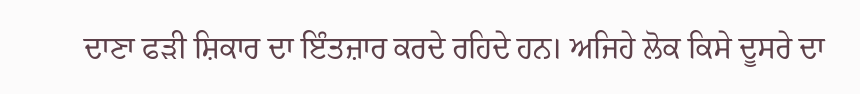ਦਾਣਾ ਫੜੀ ਸ਼ਿਕਾਰ ਦਾ ਇੰਤਜ਼ਾਰ ਕਰਦੇ ਰਹਿਦੇ ਹਨ। ਅਜਿਹੇ ਲੋਕ ਕਿਸੇ ਦੂਸਰੇ ਦਾ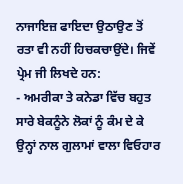ਨਾਜਾਇਜ਼ ਫਾਇਦਾ ਉਠਾਉਣ ਤੋਂ ਰਤਾ ਵੀ ਨਹੀਂ ਹਿਚਕਚਾਉਂਦੇ। ਜਿਵੇਂ ਪ੍ਰੇਮ ਜੀ ਲਿਖਦੇ ਹਨ:
- ਅਮਰੀਕਾ ਤੇ ਕਨੇਡਾ ਵਿੱਚ ਬਹੁਤ ਸਾਰੇ ਬੇਕਨੂੰਨੇ ਲੋਕਾਂ ਨੂੰ ਕੰਮ ਦੇ ਕੇ ਉਨ੍ਹਾਂ ਨਾਲ ਗੁਲਾਮਾਂ ਵਾਲਾ ਵਿਓਹਾਰ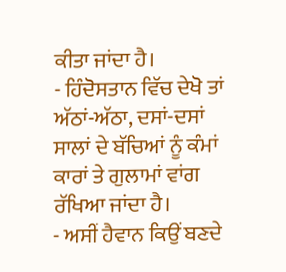ਕੀਤਾ ਜਾਂਦਾ ਹੈ।
- ਹਿੰਦੋਸਤਾਨ ਵਿੱਚ ਦੇਖੋ ਤਾਂ ਅੱਠਾਂ-ਅੱਠਾ, ਦਸਾਂ-ਦਸਾਂ ਸਾਲਾਂ ਦੇ ਬੱਚਿਆਂ ਨੂੰ ਕੰਮਾਂ ਕਾਰਾਂ ਤੇ ਗੁਲਾਮਾਂ ਵਾਂਗ ਰੱਖਿਆ ਜਾਂਦਾ ਹੈ।
- ਅਸੀਂ ਹੈਵਾਨ ਕਿਉਂ ਬਣਦੇ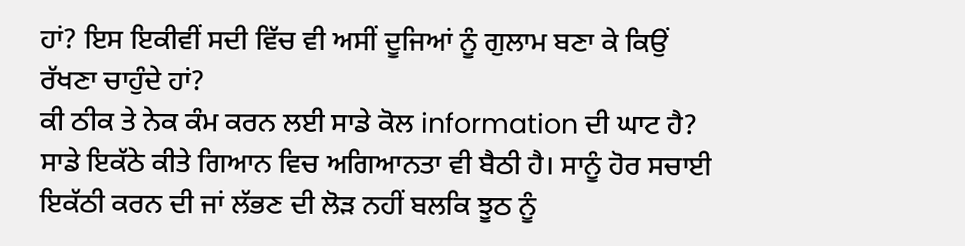ਹਾਂ? ਇਸ ਇਕੀਵੀਂ ਸਦੀ ਵਿੱਚ ਵੀ ਅਸੀਂ ਦੂਜਿਆਂ ਨੂੰ ਗੁਲਾਮ ਬਣਾ ਕੇ ਕਿਉਂ ਰੱਖਣਾ ਚਾਹੁੰਦੇ ਹਾਂ?
ਕੀ ਠੀਕ ਤੇ ਨੇਕ ਕੰਮ ਕਰਨ ਲਈ ਸਾਡੇ ਕੋਲ information ਦੀ ਘਾਟ ਹੈ? ਸਾਡੇ ਇਕੱਠੇ ਕੀਤੇ ਗਿਆਨ ਵਿਚ ਅਗਿਆਨਤਾ ਵੀ ਬੈਠੀ ਹੈ। ਸਾਨੂੰ ਹੋਰ ਸਚਾਈ ਇਕੱਠੀ ਕਰਨ ਦੀ ਜਾਂ ਲੱਭਣ ਦੀ ਲੋੜ ਨਹੀਂ ਬਲਕਿ ਝੂਠ ਨੂੰ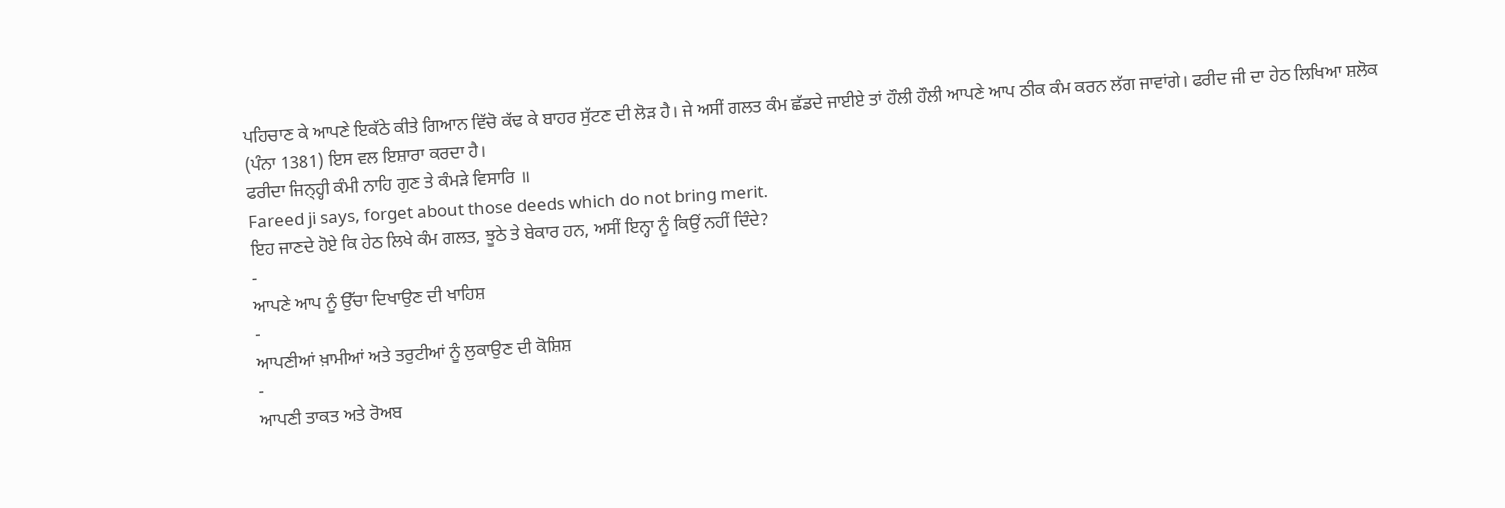ਪਹਿਚਾਣ ਕੇ ਆਪਣੇ ਇਕੱਠੇ ਕੀਤੇ ਗਿਆਨ ਵਿੱਚੋ ਕੱਢ ਕੇ ਬਾਹਰ ਸੁੱਟਣ ਦੀ ਲੋੜ ਹੈ। ਜੇ ਅਸੀਂ ਗਲਤ ਕੰਮ ਛੱਡਦੇ ਜਾਈਏ ਤਾਂ ਹੌਲੀ ਹੌਲੀ ਆਪਣੇ ਆਪ ਠੀਕ ਕੰਮ ਕਰਨ ਲੱਗ ਜਾਵਾਂਗੇ। ਫਰੀਦ ਜੀ ਦਾ ਹੇਠ ਲਿਖਿਆ ਸ਼ਲੋਕ (ਪੰਨਾ 1381) ਇਸ ਵਲ ਇਸ਼ਾਰਾ ਕਰਦਾ ਹੈ।
ਫਰੀਦਾ ਜਿਨ੍ਹ੍ਹੀ ਕੰਮੀ ਨਾਹਿ ਗੁਣ ਤੇ ਕੰਮੜੇ ਵਿਸਾਰਿ ॥
Fareed ji says, forget about those deeds which do not bring merit.
ਇਹ ਜਾਣਦੇ ਹੋਏ ਕਿ ਹੇਠ ਲਿਖੇ ਕੰਮ ਗਲਤ, ਝੂਠੇ ਤੇ ਬੇਕਾਰ ਹਨ, ਅਸੀਂ ਇਨ੍ਹਾ ਨੂੰ ਕਿਉਂ ਨਹੀਂ ਦਿੰਦੇ?
-
ਆਪਣੇ ਆਪ ਨੂੰ ਉੱਚਾ ਦਿਖਾਉਣ ਦੀ ਖਾਹਿਸ਼
-
ਆਪਣੀਆਂ ਖ਼ਾਮੀਆਂ ਅਤੇ ਤਰੁਟੀਆਂ ਨੂੰ ਲੁਕਾਉਣ ਦੀ ਕੋਸ਼ਿਸ਼
-
ਆਪਣੀ ਤਾਕਤ ਅਤੇ ਰੋਅਬ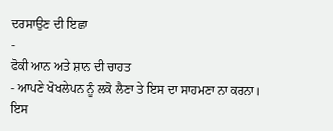ਦਰਸਾਉਣ ਦੀ ਇਛਾ
-
ਫੋਕੀ ਆਨ ਅਤੇ ਸ਼ਾਨ ਦੀ ਚਾਹਤ
- ਆਪਣੇ ਖੋਖਲੇਪਨ ਨੂੰ ਲਕੋ ਲੈਣਾ ਤੇ ਇਸ ਦਾ ਸਾਹਮਣਾ ਨਾ ਕਰਨਾ।
ਇਸ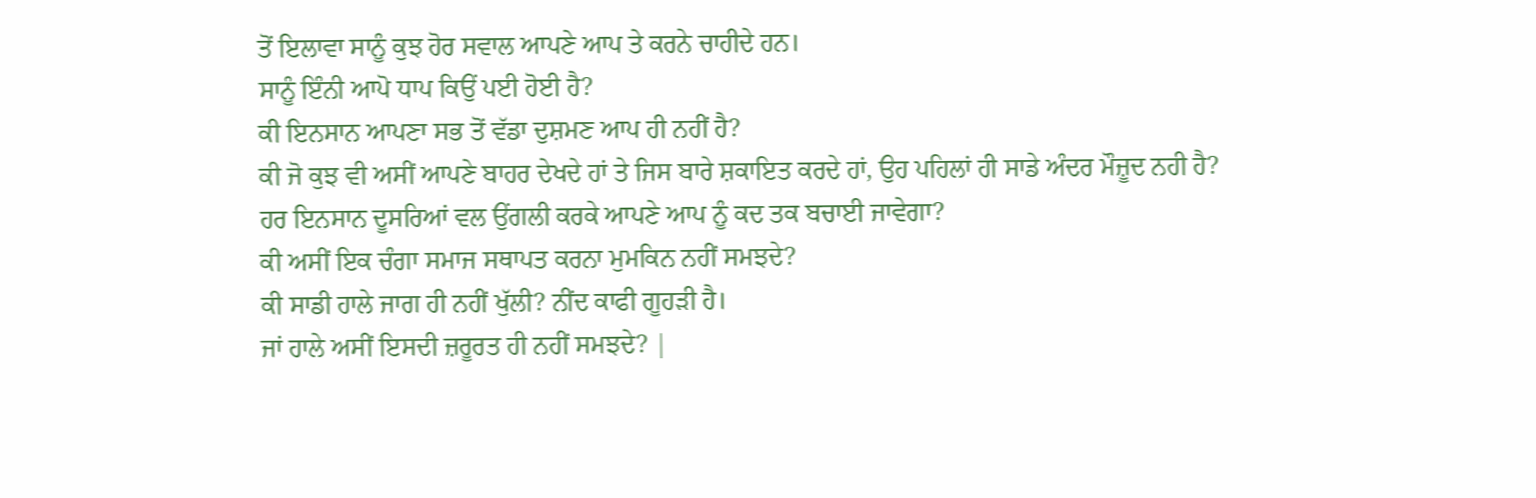ਤੋਂ ਇਲਾਵਾ ਸਾਨੂੰ ਕੁਝ ਹੋਰ ਸਵਾਲ ਆਪਣੇ ਆਪ ਤੇ ਕਰਨੇ ਚਾਹੀਦੇ ਹਨ।
ਸਾਨੂੰ ਇੰਨੀ ਆਪੋ ਧਾਪ ਕਿਉਂ ਪਈ ਹੋਈ ਹੈ?
ਕੀ ਇਨਸਾਨ ਆਪਣਾ ਸਭ ਤੋਂ ਵੱਡਾ ਦੁਸ਼ਮਣ ਆਪ ਹੀ ਨਹੀਂ ਹੈ?
ਕੀ ਜੋ ਕੁਝ ਵੀ ਅਸੀਂ ਆਪਣੇ ਬਾਹਰ ਦੇਖਦੇ ਹਾਂ ਤੇ ਜਿਸ ਬਾਰੇ ਸ਼ਕਾਇਤ ਕਰਦੇ ਹਾਂ, ਉਹ ਪਹਿਲਾਂ ਹੀ ਸਾਡੇ ਅੰਦਰ ਮੌਜ਼ੂਦ ਨਹੀ ਹੈ?
ਹਰ ਇਨਸਾਨ ਦੂਸਰਿਆਂ ਵਲ ਉਂਗਲੀ ਕਰਕੇ ਆਪਣੇ ਆਪ ਨੂੰ ਕਦ ਤਕ ਬਚਾਈ ਜਾਵੇਗਾ?
ਕੀ ਅਸੀਂ ਇਕ ਚੰਗਾ ਸਮਾਜ ਸਥਾਪਤ ਕਰਨਾ ਮੁਮਕਿਨ ਨਹੀਂ ਸਮਝਦੇ?
ਕੀ ਸਾਡੀ ਹਾਲੇ ਜਾਗ ਹੀ ਨਹੀਂ ਖੁੱਲੀ? ਨੀਂਦ ਕਾਫੀ ਗੂਹੜੀ ਹੈ।
ਜਾਂ ਹਾਲੇ ਅਸੀਂ ਇਸਦੀ ਜ਼ਰੂਰਤ ਹੀ ਨਹੀਂ ਸਮਝਦੇ? |